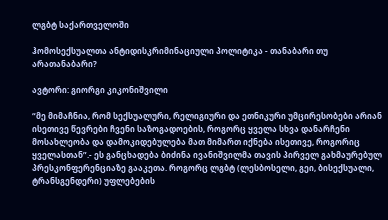ლგბტ საქართველოში

ჰომოსექსუალთა ანტიდისკრიმინაციული პოლიტიკა - თანაბარი თუ არათანაბარი?

ავტორი: გიორგი კიკონიშვილი

“მე მიმაჩნია, რომ სექსუალური, რელიგიური და ეთნიკური უმცირესობები არიან ისეთივე წევრები ჩვენი საზოგადოების, როგორც ყველა სხვა დანარჩენი მოსახლეობა და დამოკიდებულება მათ მიმართ იქნება ისეთივე, როგორიც ყველასთან”.- ეს განცხადება ბიძინა ივანიშვილმა თავის პირველ გახმაურებულ პრესკონფერენციაზე გააკეთა. როგორც ლგბტ (ლესბოსელი, გეი, ბისექსუალი, ტრანსგენდერი) უფლებების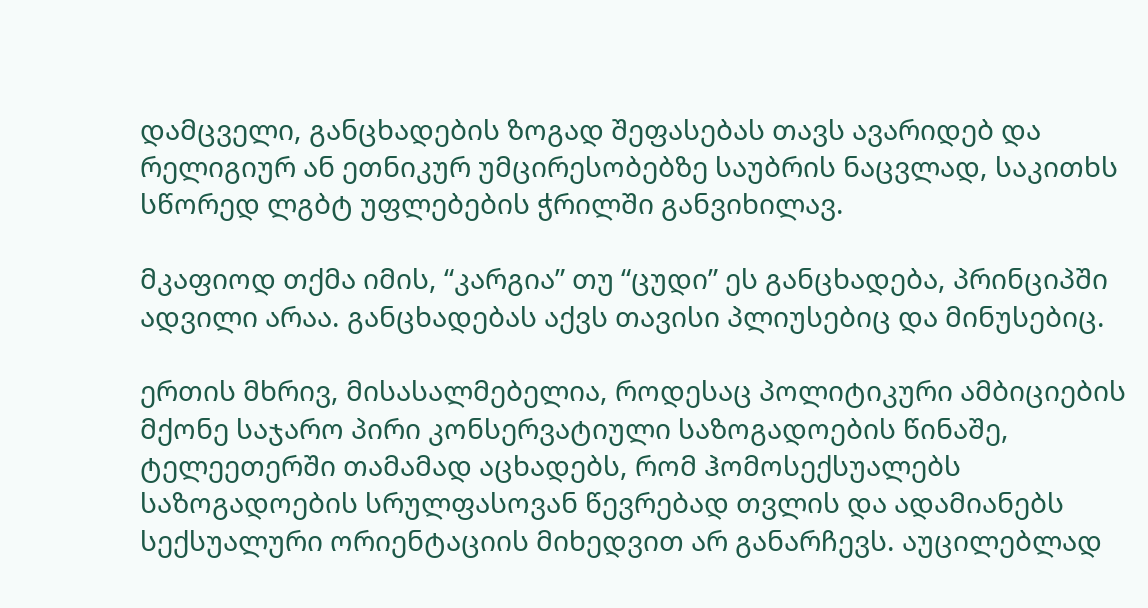დამცველი, განცხადების ზოგად შეფასებას თავს ავარიდებ და რელიგიურ ან ეთნიკურ უმცირესობებზე საუბრის ნაცვლად, საკითხს სწორედ ლგბტ უფლებების ჭრილში განვიხილავ.

მკაფიოდ თქმა იმის, “კარგია” თუ “ცუდი” ეს განცხადება, პრინციპში ადვილი არაა. განცხადებას აქვს თავისი პლიუსებიც და მინუსებიც.

ერთის მხრივ, მისასალმებელია, როდესაც პოლიტიკური ამბიციების მქონე საჯარო პირი კონსერვატიული საზოგადოების წინაშე, ტელეეთერში თამამად აცხადებს, რომ ჰომოსექსუალებს საზოგადოების სრულფასოვან წევრებად თვლის და ადამიანებს სექსუალური ორიენტაციის მიხედვით არ განარჩევს. აუცილებლად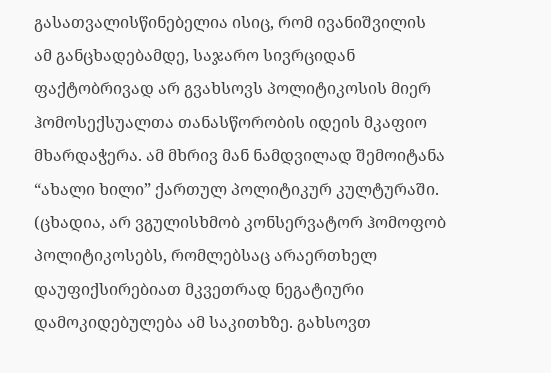გასათვალისწინებელია ისიც, რომ ივანიშვილის ამ განცხადებამდე, საჯარო სივრციდან ფაქტობრივად არ გვახსოვს პოლიტიკოსის მიერ ჰომოსექსუალთა თანასწორობის იდეის მკაფიო მხარდაჭერა. ამ მხრივ მან ნამდვილად შემოიტანა “ახალი ხილი” ქართულ პოლიტიკურ კულტურაში. (ცხადია, არ ვგულისხმობ კონსერვატორ ჰომოფობ პოლიტიკოსებს, რომლებსაც არაერთხელ დაუფიქსირებიათ მკვეთრად ნეგატიური დამოკიდებულება ამ საკითხზე. გახსოვთ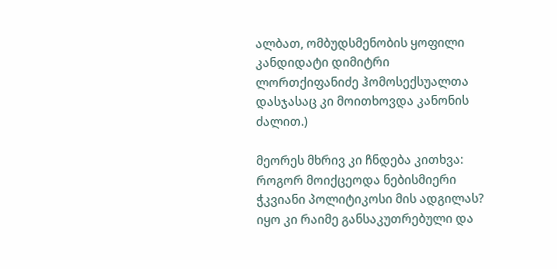ალბათ, ომბუდსმენობის ყოფილი კანდიდატი დიმიტრი ლორთქიფანიძე ჰომოსექსუალთა დასჯასაც კი მოითხოვდა კანონის ძალით.)

მეორეს მხრივ კი ჩნდება კითხვა: როგორ მოიქცეოდა ნებისმიერი ჭკვიანი პოლიტიკოსი მის ადგილას? იყო კი რაიმე განსაკუთრებული და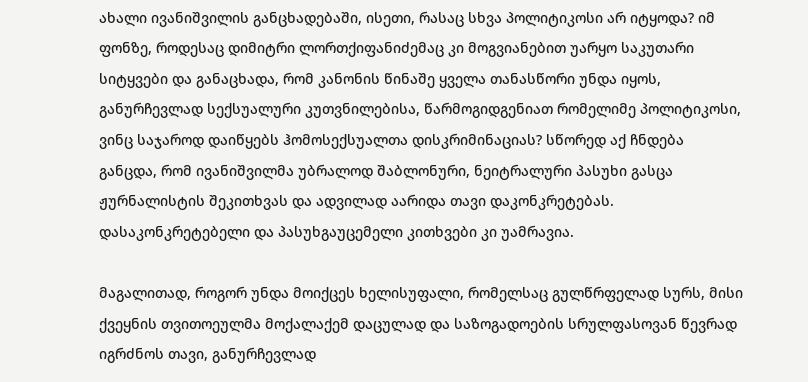ახალი ივანიშვილის განცხადებაში, ისეთი, რასაც სხვა პოლიტიკოსი არ იტყოდა? იმ ფონზე, როდესაც დიმიტრი ლორთქიფანიძემაც კი მოგვიანებით უარყო საკუთარი სიტყვები და განაცხადა, რომ კანონის წინაშე ყველა თანასწორი უნდა იყოს, განურჩევლად სექსუალური კუთვნილებისა, წარმოგიდგენიათ რომელიმე პოლიტიკოსი, ვინც საჯაროდ დაიწყებს ჰომოსექსუალთა დისკრიმინაციას? სწორედ აქ ჩნდება განცდა, რომ ივანიშვილმა უბრალოდ შაბლონური, ნეიტრალური პასუხი გასცა ჟურნალისტის შეკითხვას და ადვილად აარიდა თავი დაკონკრეტებას. დასაკონკრეტებელი და პასუხგაუცემელი კითხვები კი უამრავია.

მაგალითად, როგორ უნდა მოიქცეს ხელისუფალი, რომელსაც გულწრფელად სურს, მისი ქვეყნის თვითოეულმა მოქალაქემ დაცულად და საზოგადოების სრულფასოვან წევრად იგრძნოს თავი, განურჩევლად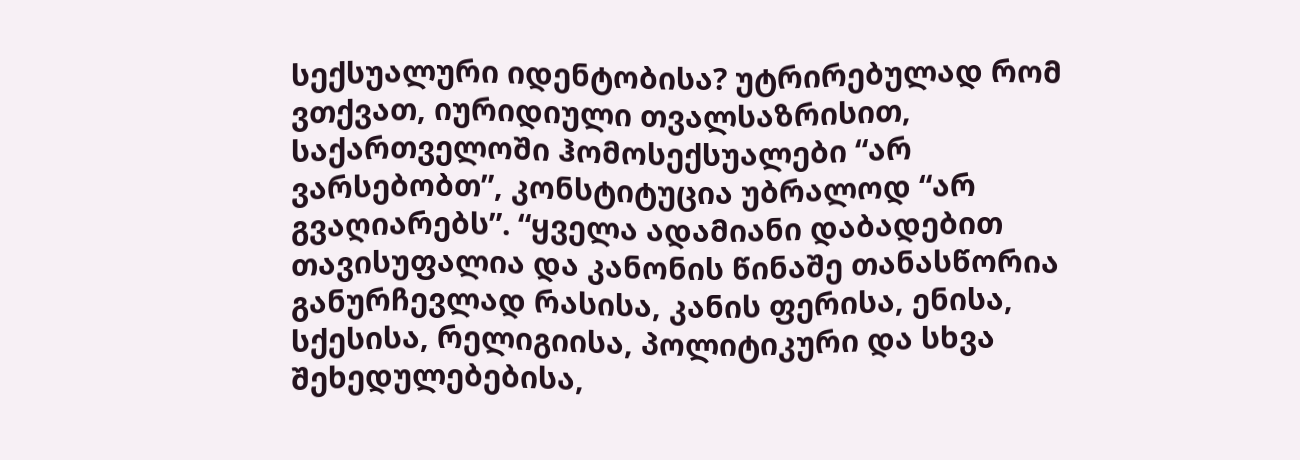სექსუალური იდენტობისა? უტრირებულად რომ ვთქვათ, იურიდიული თვალსაზრისით, საქართველოში ჰომოსექსუალები “არ ვარსებობთ”, კონსტიტუცია უბრალოდ “არ გვაღიარებს”. “ყველა ადამიანი დაბადებით თავისუფალია და კანონის წინაშე თანასწორია განურჩევლად რასისა, კანის ფერისა, ენისა, სქესისა, რელიგიისა, პოლიტიკური და სხვა შეხედულებებისა,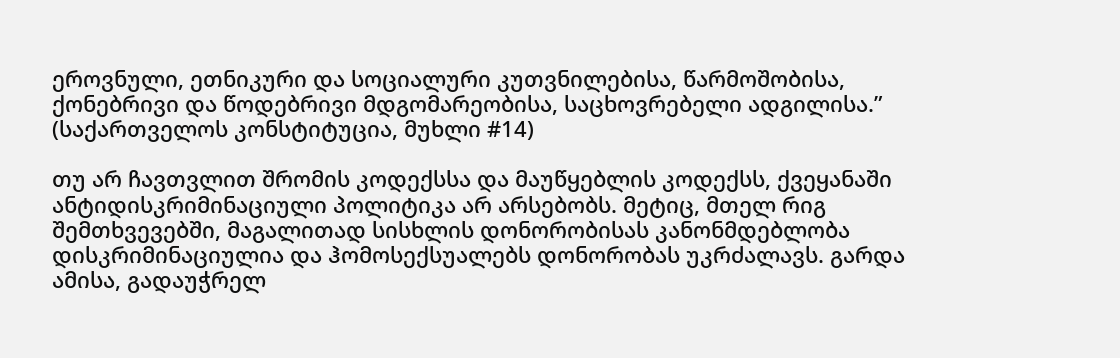ეროვნული, ეთნიკური და სოციალური კუთვნილებისა, წარმოშობისა, ქონებრივი და წოდებრივი მდგომარეობისა, საცხოვრებელი ადგილისა.” (საქართველოს კონსტიტუცია, მუხლი #14)

თუ არ ჩავთვლით შრომის კოდექსსა და მაუწყებლის კოდექსს, ქვეყანაში ანტიდისკრიმინაციული პოლიტიკა არ არსებობს. მეტიც, მთელ რიგ შემთხვევებში, მაგალითად სისხლის დონორობისას კანონმდებლობა დისკრიმინაციულია და ჰომოსექსუალებს დონორობას უკრძალავს. გარდა ამისა, გადაუჭრელ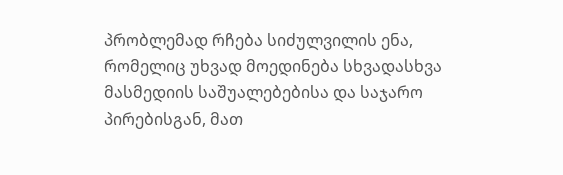პრობლემად რჩება სიძულვილის ენა, რომელიც უხვად მოედინება სხვადასხვა მასმედიის საშუალებებისა და საჯარო პირებისგან, მათ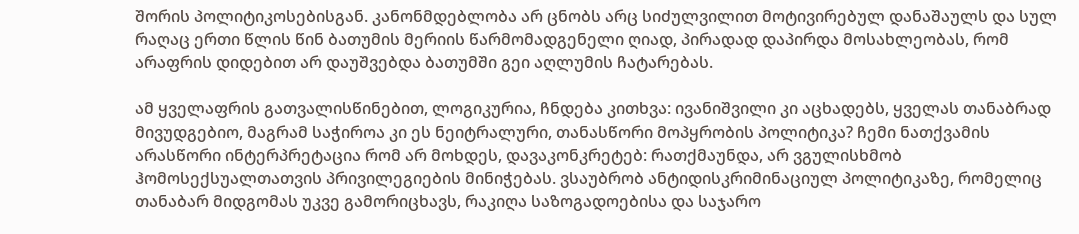შორის პოლიტიკოსებისგან. კანონმდებლობა არ ცნობს არც სიძულვილით მოტივირებულ დანაშაულს და სულ რაღაც ერთი წლის წინ ბათუმის მერიის წარმომადგენელი ღიად, პირადად დაპირდა მოსახლეობას, რომ არაფრის დიდებით არ დაუშვებდა ბათუმში გეი აღლუმის ჩატარებას.

ამ ყველაფრის გათვალისწინებით, ლოგიკურია, ჩნდება კითხვა: ივანიშვილი კი აცხადებს, ყველას თანაბრად მივუდგებიო, მაგრამ საჭიროა კი ეს ნეიტრალური, თანასწორი მოპყრობის პოლიტიკა? ჩემი ნათქვამის არასწორი ინტერპრეტაცია რომ არ მოხდეს, დავაკონკრეტებ: რათქმაუნდა, არ ვგულისხმობ ჰომოსექსუალთათვის პრივილეგიების მინიჭებას. ვსაუბრობ ანტიდისკრიმინაციულ პოლიტიკაზე, რომელიც  თანაბარ მიდგომას უკვე გამორიცხავს, რაკიღა საზოგადოებისა და საჯარო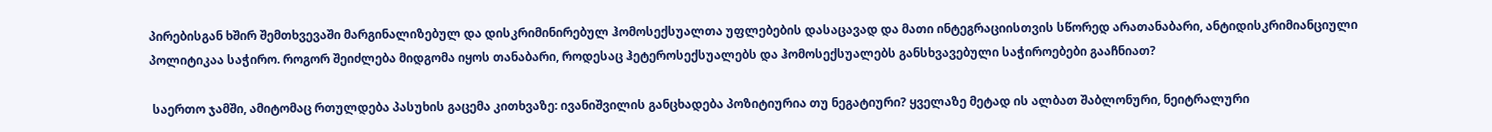პირებისგან ხშირ შემთხვევაში მარგინალიზებულ და დისკრიმინირებულ ჰომოსექსუალთა უფლებების დასაცავად და მათი ინტეგრაციისთვის სწორედ არათანაბარი, ანტიდისკრიმიანციული პოლიტიკაა საჭირო. როგორ შეიძლება მიდგომა იყოს თანაბარი, როდესაც ჰეტეროსექსუალებს და ჰომოსექსუალებს განსხვავებული საჭიროებები გააჩნიათ?

 საერთო ჯამში, ამიტომაც რთულდება პასუხის გაცემა კითხვაზე: ივანიშვილის განცხადება პოზიტიურია თუ ნეგატიური? ყველაზე მეტად ის ალბათ შაბლონური, ნეიტრალური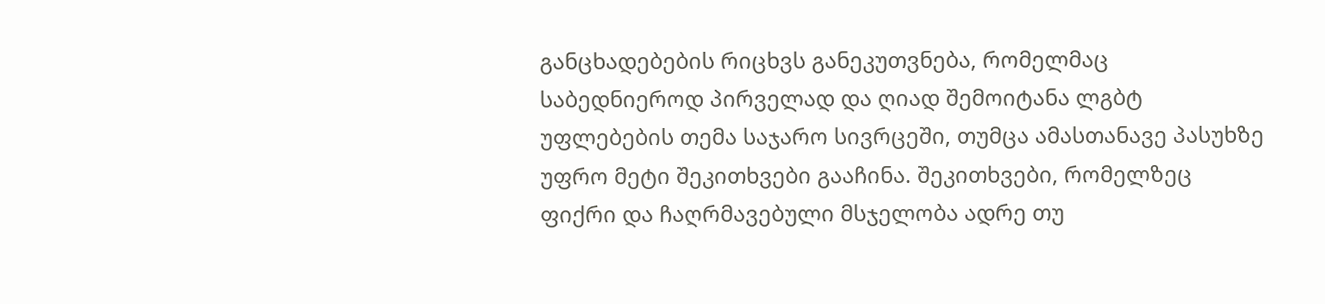განცხადებების რიცხვს განეკუთვნება, რომელმაც საბედნიეროდ პირველად და ღიად შემოიტანა ლგბტ უფლებების თემა საჯარო სივრცეში, თუმცა ამასთანავე პასუხზე უფრო მეტი შეკითხვები გააჩინა. შეკითხვები, რომელზეც ფიქრი და ჩაღრმავებული მსჯელობა ადრე თუ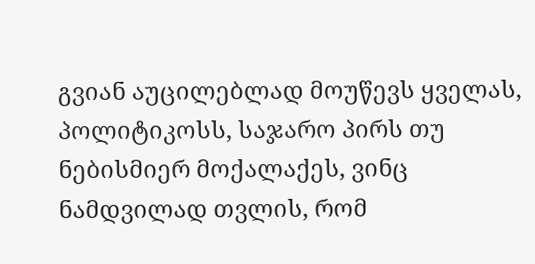გვიან აუცილებლად მოუწევს ყველას, პოლიტიკოსს, საჯარო პირს თუ ნებისმიერ მოქალაქეს, ვინც ნამდვილად თვლის, რომ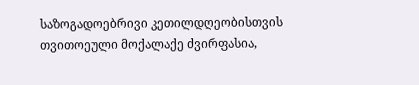საზოგადოებრივი კეთილდღეობისთვის თვითოეული მოქალაქე ძვირფასია,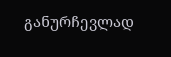განურჩევლად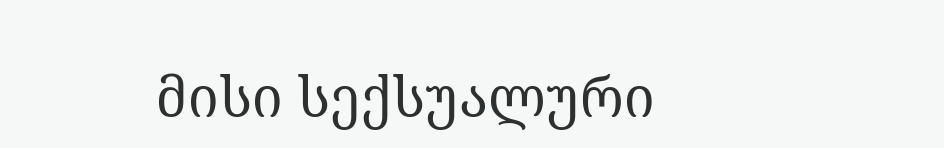მისი სექსუალური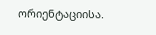ორიენტაციისა.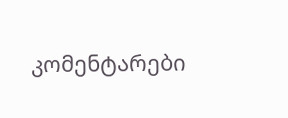კომენტარები